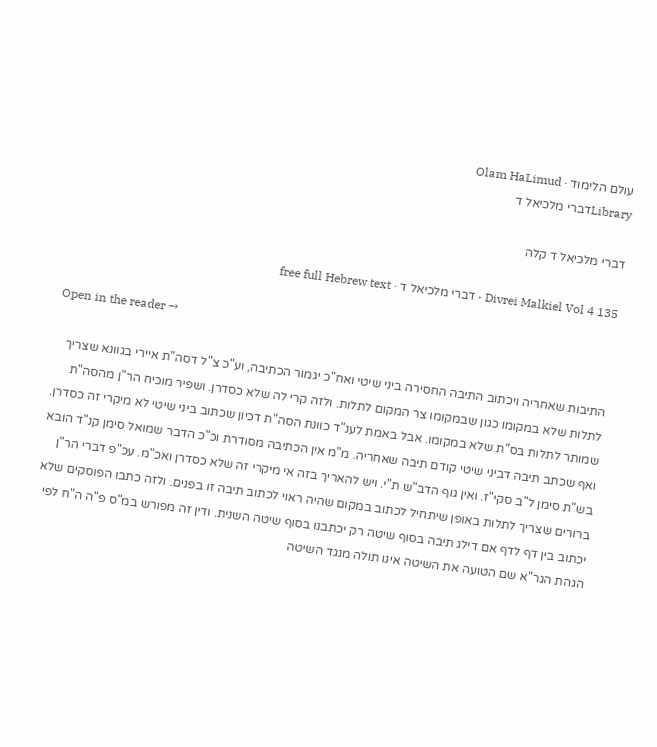עולם הלימוד · Olam HaLimud
Libraryדברי מלכיאל ד

דברי מלכיאל ד קלה

Divrei Malkiel Vol 4 135 · דברי מלכיאל ד · free full Hebrew text

Open in the reader →

התיבות שאחריה ויכתוב התיבה החסירה ביני שיטי ואח"כ יגמור הכתיבה, וע"כ צ"ל דסה"ת איירי בגוונא שצריך לתלות שלא במקומו כגון שבמקומו צר המקום לתלות. ולזה קרי לה שלא כסדרן. ושפיר מוכיח הר"ן מהסה"ת שמותר לתלות בס"ת שלא במקומו. אבל באמת לענ"ד כוונת הסה"ת דכיון שכתוב ביני שיטי לא מיקרי זה כסדרן. ואף שכתב תיבה דביני שיטי קודם תיבה שאחריה. מ"מ אין הכתיבה מסודרת וכ"כ הדבר שמואל סימן קנ"ד הובא בש"ת סימן ל"ב סקי"ז. ואין גוף הדב"ש ת"י. ויש להאריך בזה אי מיקרי זה שלא כסדרן ואכ"מ. עכ"פ דברי הר"ן ברורים שצריך לתלות באופן שיתחיל לכתוב במקום שהיה ראוי לכתוב תיבה זו בפנים. ולזה כתבו הפוסקים שלא יכתוב בין דף לדף אם דילג תיבה בסוף שיטה רק יכתבנו בסוף שיטה השנית. ודין זה מפורש במ"ס פ"ה ה"ח לפי הגהת הגר"א שם הטועה את השיטה אינו תולה מנגד השיטה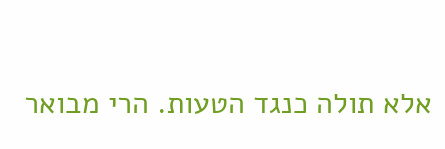אלא תולה כנגד הטעות. הרי מבואר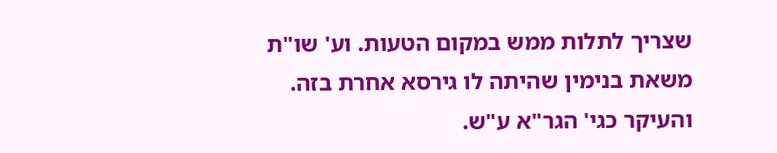שצריך לתלות ממש במקום הטעות. וע' שו"ת משאת בנימין שהיתה לו גירסא אחרת בזה. והעיקר כגי' הגר"א ע"ש.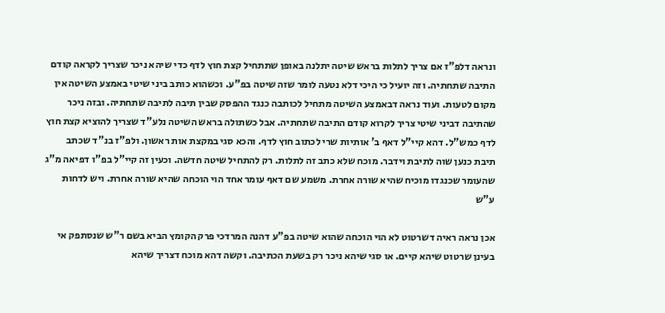ונראה דלפ"ז אם צריך לתלות בראש שיטה יתלנה באופן שתתחיל קצת חוץ לדף כדי שיהא ניכר שצריך לקראה קודם התיבה שתחתיה. וזה יועיל כי היכי דלא נטעה לומר שזה שיטה בפ"ע. וכשהוא כותב ביני שיטי באמצע השיטה אין מקום לטעות. ועוד נראה דבאמצע השיטה מתחיל לכותבה כנגד ההפסק שבין תיבה לתיבה שתחתיה. ובזה ניכר שהתיבה דביני שיטי צריך לקרוא קודם התיבה שתחתיה. אבל כשתולה בראש השיטה נלע"ד שצריך להוציא קצת חוץ לדף כמש"ל. דהא קיי"ל דאף ב' אותיות שרי לכתוב חוץ לדף. והכא סגי במקצת אות ראשון. ולפ"ז בנ"ד שכתב תיבת כנען שוה לתיבת וידבר. מוכח שלא כתב זה לתלות. רק להתחיל שיטה חדשה. וכעין זה קיי"ל בפ"ו דפיאה מ"ג שהעומר שכנגדו מוכיח שהיא שורה אחרת. משמע שם דאף עומר אחד הוי הוכחה שהיא שורה אחרת. ויש לדחות ע"ש

אכן נראה ראיה דשרטוט לא הוי הוכחה שהוא שיטה בפ"ע דהנה המרדכי פרק הקומץ הביא בשם ר"ש שנסתפק אי בעינן שרטוט שיהא קיים. או סגי שיהא ניכר רק בשעת הכתיבה. וקשה דהא מוכח דצריך שיהא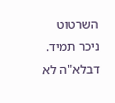השרטוט ניכר תמיד. דבלא"ה לא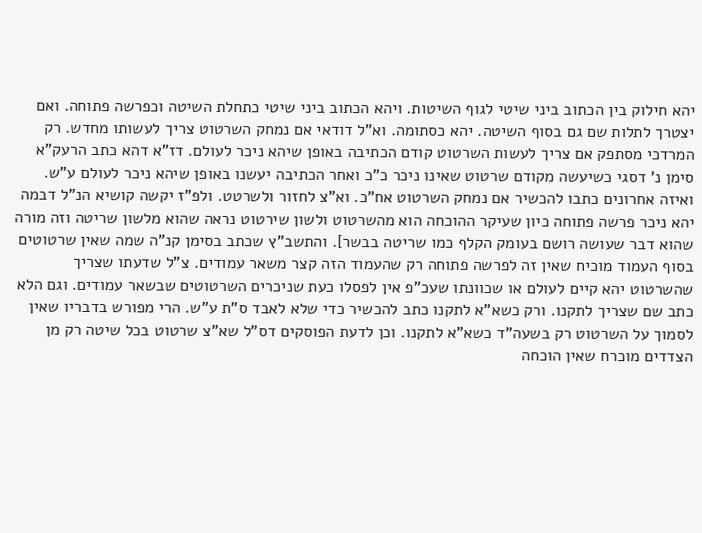יהא חילוק בין הכתוב ביני שיטי לגוף השיטות. ויהא הכתוב ביני שיטי כתחלת השיטה וכפרשה פתוחה. ואם יצטרך לתלות שם גם בסוף השיטה. יהא כסתומה. וא"ל דודאי אם נמחק השרטוט צריך לעשותו מחדש. רק המרדכי מסתפק אם צריך לעשות השרטוט קודם הכתיבה באופן שיהא ניכר לעולם. דז"א דהא כתב הרעק"א סימן נ' דסגי כשיעשה מקודם שרטוט שאינו ניכר כ"כ ואחר הכתיבה יעשנו באופן שיהא ניכר לעולם ע"ש. ואיזה אחרונים כתבו להכשיר אם נמחק השרטוט אח"כ. וא"צ לחזור ולשרטט. ולפ"ז יקשה קושיא הנ"ל דבמה יהא ניכר פרשה פתוחה כיון שעיקר ההוכחה הוא מהשרטוט ולשון שירטוט נראה שהוא מלשון שריטה וזה מורה שהוא דבר שעושה רושם בעומק הקלף כמו שריטה בבשר]. והתשב"ץ שכתב בסימן קנ"ה שמה שאין שרטוטים בסוף העמוד מוכיח שאין זה לפרשה פתוחה רק שהעמוד הזה קצר משאר עמודים. צ"ל שדעתו שצריך שהשרטוט יהא קיים לעולם או שכוונתו שעכ"פ אין לפסלו כעת שניכרים השרטוטים שבשאר עמודים. וגם הלא כתב שם שצריך לתקנו. ורק כשא"א לתקנו כתב להכשיר כדי שלא לאבד ס"ת ע"ש. הרי מפורש בדבריו שאין לסמוך על השרטוט רק בשעה"ד כשא"א לתקנו. וכן לדעת הפוסקים דס"ל שא"צ שרטוט בכל שיטה רק מן הצדדים מוכרח שאין הוכחה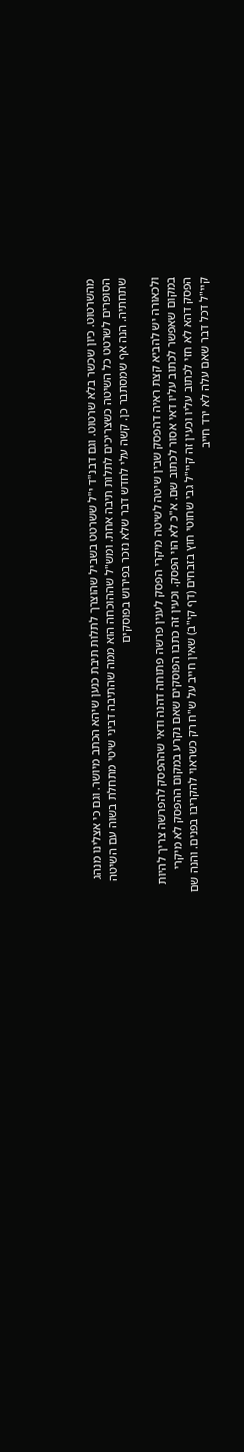מהשרטוט. כיון שכשר בלא שרטוט. וגם דבנ"ד י"ל ששרטט בשביל שהוצרך לתלות תיבת כנען שיהא הכתב מיושר. וגם כי אצלינו מנהג הסופרים לשרטט כל השיטה כשצריכים לתלות תיבה אחת. ומש"ל שההוכחה הוא ממה שהתיבה דביני שיטי מתחלת בשוה עם השיטה שתחתיה. הנה אף שמסתבר כן. קשה עלי לחדש דבר שלא נזכר בפירוש בפוסקים

ולכאורה יש להביא קצת ראיה דהפסק שבין שיטה לשיטה מיקרי הפסק לענין פרשה פתוחה דהנה ודאי שההפסק להפרשה צריך להיות במקום שאפשר לכתוב עליו דאי אסור לכתוב שם. א"כ לא הוי הפסק. וכעין זה כתבו הפוסקים שאם נקרע במקום ההפסק לא מיקרי הפסק דהא לא חזי לכתוב עליו וכעין זה קיי"ל גבי שחוטי חוץ בזבחים (דף קי"ב) שאין חייב על ש"ח רק כשראוי להקריבו בפנים. והנה שם קיי"ל דכל דבר שאם עלה לא ירד חייב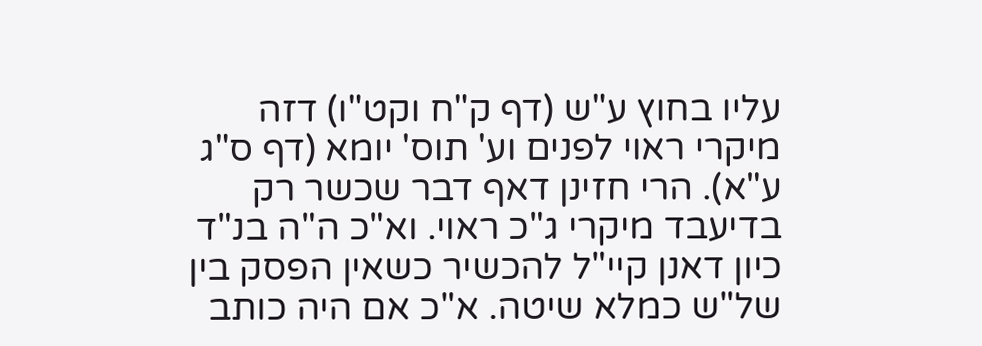עליו בחוץ ע"ש (דף ק"ח וקט"ו) דזה מיקרי ראוי לפנים וע' תוס' יומא (דף ס"ג ע"א). הרי חזינן דאף דבר שכשר רק בדיעבד מיקרי ג"כ ראוי. וא"כ ה"ה בנ"ד כיון דאנן קיי"ל להכשיר כשאין הפסק בין של"ש כמלא שיטה. א"כ אם היה כותב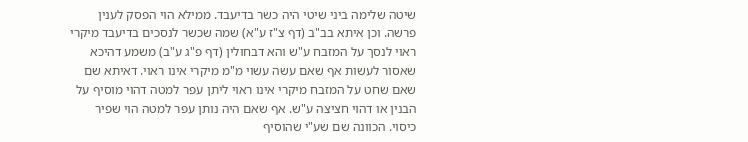שיטה שלימה ביני שיטי היה כשר בדיעבד. ממילא הוי הפסק לענין פרשה. וכן איתא בב"ב (דף צ"ז ע"א) שמה שכשר לנסכים בדיעבד מיקרי ראוי לנסך על המזבח ע"ש והא דבחולין (דף פ"ג ע"ב) משמע דהיכא שאסור לעשות אף שאם עשה עשוי מ"מ מיקרי אינו ראוי. דאיתא שם שאם שחט על המזבח מיקרי אינו ראוי ליתן עפר למטה דהוי מוסיף על הבנין או דהוי חציצה ע"ש. אף שאם היה נותן עפר למטה הוי שפיר כיסוי. הכוונה שם שע"י שהוסיף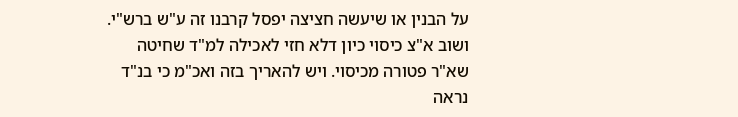על הבנין או שיעשה חציצה יפסל קרבנו זה ע"ש ברש"י. ושוב א"צ כיסוי כיון דלא חזי לאכילה למ"ד שחיטה שא"ר פטורה מכיסוי. ויש להאריך בזה ואכ"מ כי בנ"ד נראה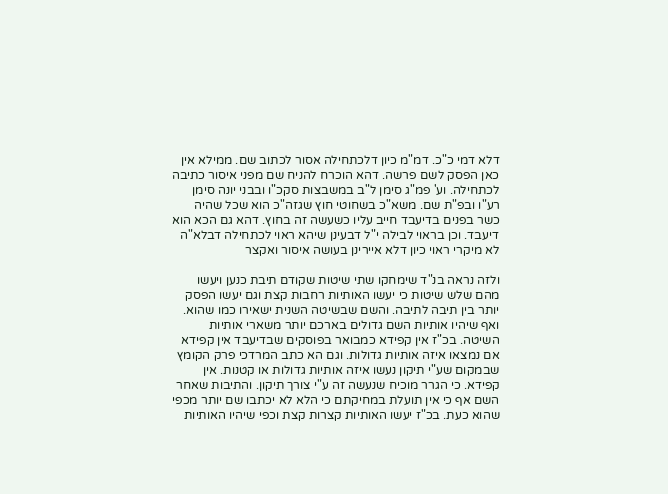דלא דמי כ"כ. דמ"מ כיון דלכתחילה אסור לכתוב שם. ממילא אין כאן הפסק לשם פרשה. דהא הוכרח להניח שם מפני איסור כתיבה לכתחילה. וע' פמ"ג סימן ל"ב במשבצות סקכ"ו ובבני יונה סימן רע"ו ובפ"ת שם. משא"כ בשחוטי חוץ שגזה"כ הוא שכל שהיה כשר בפנים בדיעבד חייב עליו כשעשה זה בחוץ. דהא גם הכא הוא דיעבד. וכן בראוי לבילה י"ל דבעינן שיהא ראוי לכתחילה דבלא"ה לא מיקרי ראוי כיון דלא איירינן בעושה איסור ואקצר

ולזה נראה בנ"ד שימחקו שתי שיטות שקודם תיבת כנען ויעשו מהם שלש שיטות כי יעשו האותיות רחבות קצת וגם יעשו הפסק יותר בין תיבה לתיבה. והשם שבשיטה השנית ישאירו כמו שהוא. ואף שיהיו אותיות השם גדולים בארכם יותר משארי אותיות השיטה. בכ"ז אין קפידא כמבואר בפוסקים שבדיעבד אין קפידא אם נמצאו איזה אותיות גדולות. וגם הא כתב המרדכי פרק הקומץ שבמקום שע"י תיקון נעשו איזה אותיות גדולות או קטנות. אין קפידא. כי הגרר מוכיח שנעשה זה ע"י צורך תיקון. והתיבות שאחר השם אף כי אין תועלת במחיקתם כי הלא לא יכתבו שם יותר מכפי שהוא כעת. בכ"ז יעשו האותיות קצרות קצת וכפי שיהיו האותיות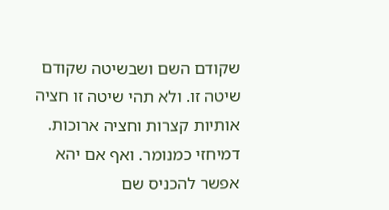שקודם השם ושבשיטה שקודם שיטה זו. ולא תהי שיטה זו חציה אותיות קצרות וחציה ארוכות. דמיחזי כמנומר. ואף אם יהא אפשר להכניס שם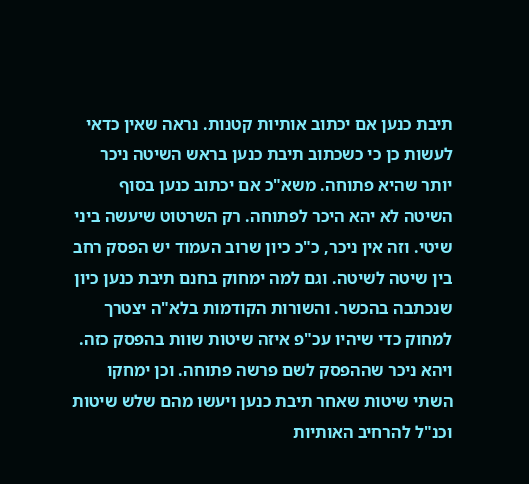תיבת כנען אם יכתוב אותיות קטנות. נראה שאין כדאי לעשות כן כי כשכתוב תיבת כנען בראש השיטה ניכר יותר שהיא פתוחה. משא"כ אם יכתוב כנען בסוף השיטה לא יהא היכר לפתוחה. רק השרטוט שיעשה ביני שיטי. וזה אין ניכר, כ"כ כיון שרוב העמוד יש הפסק רחב בין שיטה לשיטה. וגם למה ימחוק בחנם תיבת כנען כיון שנכתבה בהכשר. והשורות הקודמות בלא"ה יצטרך למחוק כדי שיהיו עכ"פ איזה שיטות שוות בהפסק כזה. ויהא ניכר שההפסק לשם פרשה פתוחה. וכן ימחקו השתי שיטות שאחר תיבת כנען ויעשו מהם שלש שיטות וכנ"ל להרחיב האותיות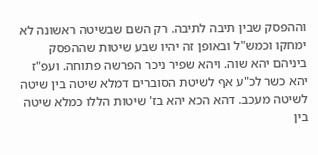וההפסק שבין תיבה לתיבה. רק השם שבשיטה ראשונה לא ימחקו וכמש"ל ובאופן זה יהיו שבע שיטות שההפסק ביניהם יהא שוה. ויהא שפיר ניכר הפרשה פתוחה. ועפ"ז יהא כשר לכ"ע אף לשיטת הסוברים דמלא שיטה בין שיטה לשיטה מעכב. דהא הכא יהא בז' שיטות הללו כמלא שיטה בין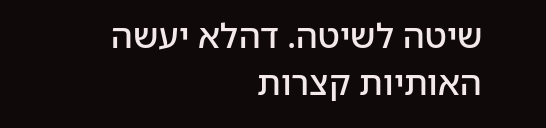שיטה לשיטה. דהלא יעשה האותיות קצרות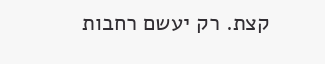קצת. רק יעשם רחבות